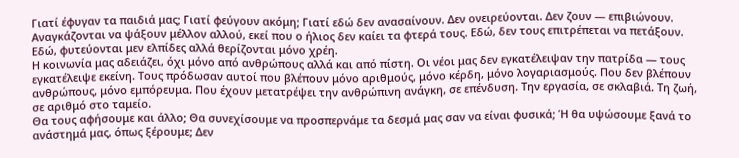Γιατί έφυγαν τα παιδιά μας; Γιατί φεύγουν ακόμη; Γιατί εδώ δεν ανασαίνουν. Δεν ονειρεύονται. Δεν ζουν — επιβιώνουν. Αναγκάζονται να ψάξουν μέλλον αλλού, εκεί που ο ήλιος δεν καίει τα φτερά τους. Εδώ, δεν τους επιτρέπεται να πετάξουν. Εδώ, φυτεύονται μεν ελπίδες αλλά θερίζονται μόνο χρέη.
Η κοινωνία μας αδειάζει, όχι μόνο από ανθρώπους αλλά και από πίστη. Οι νέοι μας δεν εγκατέλειψαν την πατρίδα — τους εγκατέλειψε εκείνη. Τους πρόδωσαν αυτοί που βλέπουν μόνο αριθμούς, μόνο κέρδη, μόνο λογαριασμούς. Που δεν βλέπουν ανθρώπους, μόνο εμπόρευμα. Που έχουν μετατρέψει την ανθρώπινη ανάγκη, σε επένδυση. Την εργασία, σε σκλαβιά. Τη ζωή, σε αριθμό στο ταμείο.
Θα τους αφήσουμε και άλλο; Θα συνεχίσουμε να προσπερνάμε τα δεσμά μας σαν να είναι φυσικά; Ή θα υψώσουμε ξανά το ανάστημά μας, όπως ξέρουμε; Δεν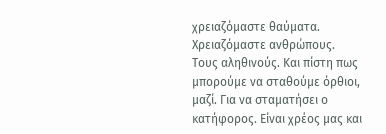χρειαζόμαστε θαύματα. Χρειαζόμαστε ανθρώπους. Τους αληθινούς. Και πίστη πως μπορούμε να σταθούμε όρθιοι, μαζί. Για να σταματήσει ο κατήφορος. Είναι χρέος μας και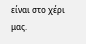είναι στο χέρι μας.